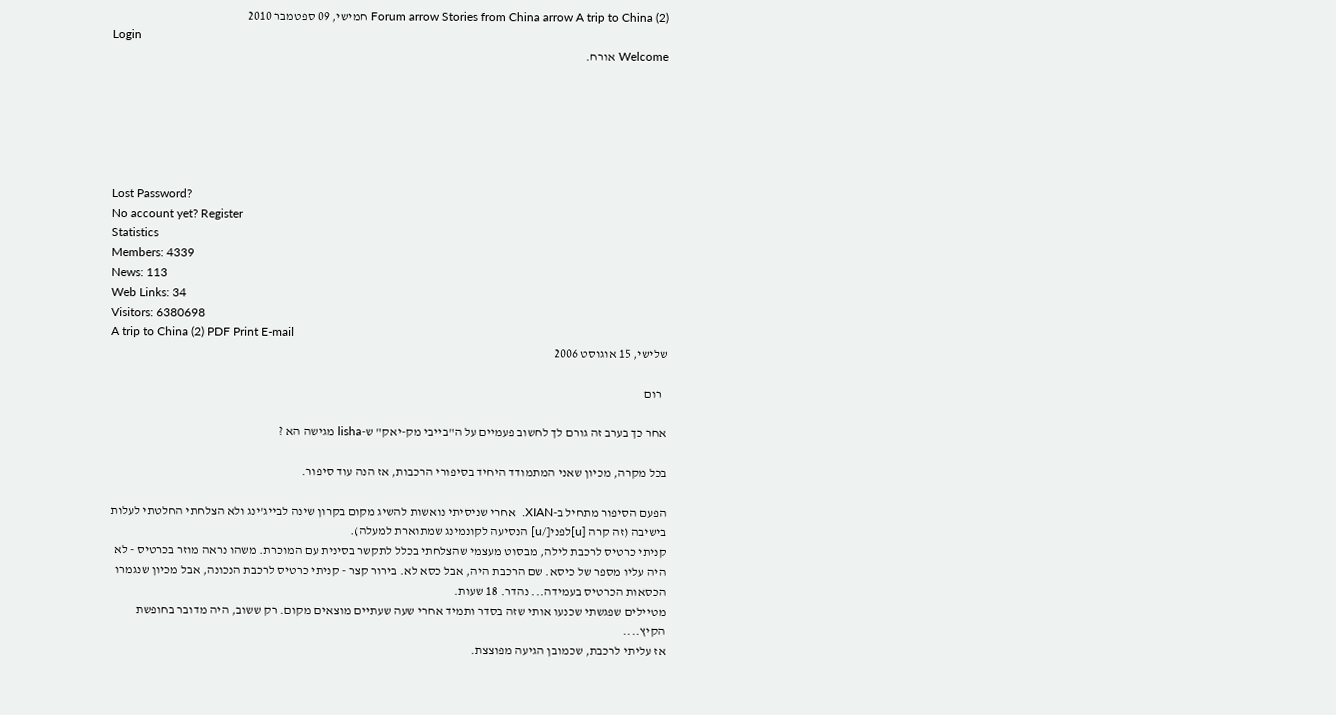Forum arrow Stories from China arrow A trip to China (2) חמישי, 09 ספטמבר 2010
Login
Welcome אורח.






Lost Password?
No account yet? Register
Statistics
Members: 4339
News: 113
Web Links: 34
Visitors: 6380698
A trip to China (2) PDF Print E-mail
שלישי, 15 אוגוסט 2006

  רום

אחר כך בערב זה גורם לך לחשוב פעמיים על ה"בייבי מק-יאק" ש-lisha מגישה הא ?

בכל מקרה, מכיון שאני המתמודד היחיד בסיפורי הרכבות, אז הנה עוד סיפור.

הפעם הסיפור מתחיל ב-XIAN.  אחרי שניסיתי נואשות להשיג מקום בקרון שינה לבייג'ינג ולא הצלחתי החלטתי לעלות בישיבה (זה קרה [u]לפני[/u] הנסיעה לקונמינג שמתוארת למעלה).
קניתי כרטיס לרכבת לילה, מבסוט מעצמי שהצלחתי בכלל לתקשר בסינית עם המוכרת. משהו נראה מוזר בכרטיס - לא היה עליו מספר של כיסא. שם הרכבת היה, אבל כסא לא. בירור קצר - קניתי כרטיס לרכבת הנכונה, אבל מכיון שנגמרו הכסאות הכרטיס בעמידה... נהדר. 18 שעות.
מטיילים שפגשתי שכנעו אותי שזה בסדר ותמיד אחרי שעה שעתיים מוצאים מקום. רק ששוב, היה מדובר בחופשת הקיץ....
אז עליתי לרכבת, שכמובן הגיעה מפוצצת.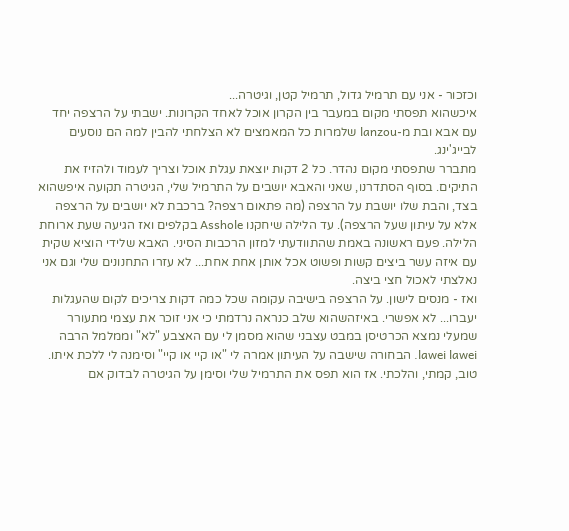וכזכור - אני עם תרמיל גדול, תרמיל קטן, וגיטרה...
איכשהוא תפסתי מקום במעבר בין הקרון אוכל לאחד הקרונות. ישבתי על הרצפה יחד עם אבא ובת מ-lanzou שלמרות כל המאמצים לא הצלחתי להבין למה הם נוסעים לבייג'ינג.
מתברר שתפסתי מקום נהדר. כל 2 דקות יוצאת עגלת אוכל וצריך לעמוד ולהזיז את התיקים. בסוף הסתדרנו, שאני והאבא יושבים על התרמיל שלי, הגיטרה תקועה איפשהוא בצד, והבת שלו יושבת על הרצפה (מה פתאום רצפה? ברכבת לא יושבים על הרצפה אלא על עיתון שעל הרצפה). עד הלילה שיחקנו Asshole בקלפים ואז הגיעה שעת ארוחת הלילה. פעם ראשונה באמת שהתוודעתי למזון הרכבות הסיני. האבא שלידי הוציא שקית עם איזה עשר ביצים קשות ופשוט אכל אותן אחת אחת... לא עזרו התחנונים שלי וגם אני נאלצתי לאכול חצי ביצה.
ואז - מנסים לישון. על הרצפה בישיבה עקומה שכל כמה דקות צריכים לקום שהעגלות יעברו... לא אפשרי. באיזהשהוא שלב כנראה נרדמתי כי אני זוכר את עצמי מתעורר שמעלי נמצא הכרטיסן במבט עצבני שהוא מסמן לי עם האצבע "לא" וממלמל הרבה lawei lawei. הבחורה שישבה על העיתון אמרה לי "או קיי או קיי" וסימנה לי ללכת איתו. טוב, קמתי, והלכתי. אז הוא תפס את התרמיל שלי וסימן על הגיטרה לבדוק אם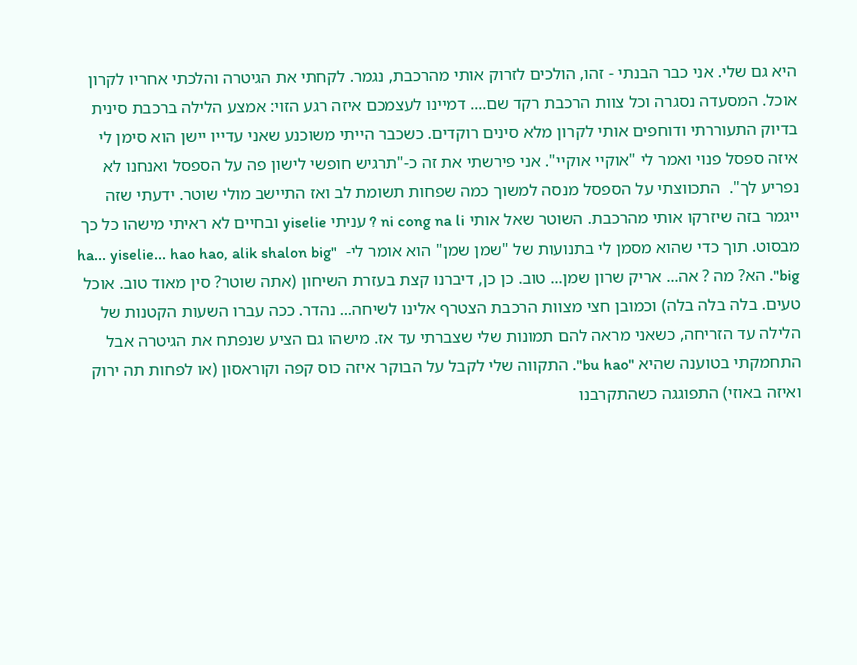היא גם שלי. אני כבר הבנתי - זהו, הולכים לזרוק אותי מהרכבת, נגמר. לקחתי את הגיטרה והלכתי אחריו לקרון אוכל. המסעדה נסגרה וכל צוות הרכבת רקד שם.... דמיינו לעצמכם איזה רגע הזוי: אמצע הלילה ברכבת סינית בדיוק התעוררתי ודוחפים אותי לקרון מלא סינים רוקדים. כשכבר הייתי משוכנע שאני עדייו יישן הוא סימן לי איזה ספסל פנוי ואמר לי "אוקיי אוקיי". אני פירשתי את זה כ-"תרגיש חופשי לישון פה על הספסל ואנחנו לא נפריע לך".  התכווצתי על הספסל מנסה למשוך כמה שפחות תשומת לב ואז התיישב מולי שוטר. ידעתי שזה ייגמר בזה שיזרקו אותי מהרכבת. השוטר שאל אותי ni cong na li ? עניתי yiselie ובחיים לא ראיתי מישהו כל כך מבסוט. תוך כדי שהוא מסמן לי בתנועות של "שמן שמן" הוא אומר לי-  "ha... yiselie... hao hao, alik shalon big big". הא? מה ? אה... אריק שרון שמן... טוב. כן כן, דיברנו קצת בעזרת השיחון (אתה שוטר? סין מאוד טוב. אוכל טעים. בלה בלה בלה) וכמובן חצי מצוות הרכבת הצטרף אלינו לשיחה... נהדר. ככה עברו השעות הקטנות של הלילה עד הזריחה, כשאני מראה להם תמונות שלי שצברתי עד אז. מישהו גם הציע שנפתח את הגיטרה אבל התחמקתי בטוענה שהיא "bu hao". התקווה שלי לקבל על הבוקר איזה כוס קפה וקוראסון (או לפחות תה ירוק ואיזה באוזי) התפוגגה כשהתקרבנו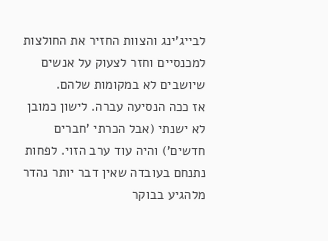לבייג'ינג והצוות החזיר את החולצות למכנסיים וחזר לצעוק על אנשים שיושבים לא במקומות שלהם.
אז ככה הנסיעה עברה. לישון כמובן לא ישנתי (אבל הכרתי 'חברים חדשים') והיה עוד ערב הזוי. לפחות נתנחם בעובדה שאין דבר יותר נהדר מלהגיע בבוקר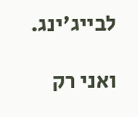לבייג'ינג.

ואני רק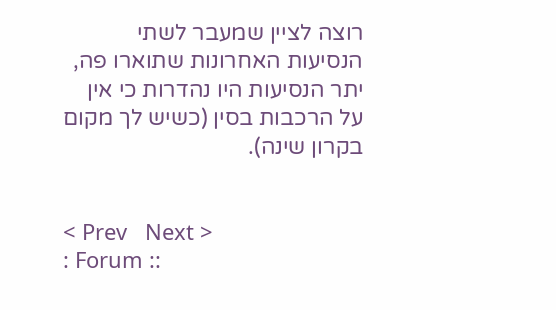רוצה לציין שמעבר לשתי הנסיעות האחרונות שתוארו פה, יתר הנסיעות היו נהדרות כי אין על הרכבות בסין (כשיש לך מקום בקרון שינה).


< Prev   Next >
: Forum ::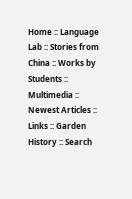Home :: Language Lab :: Stories from China :: Works by Students :: Multimedia :: Newest Articles :: Links :: Garden History :: Search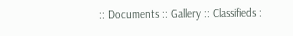:: Documents :: Gallery :: Classifieds :